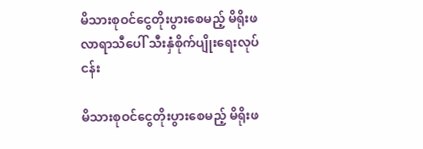မိသားစုဝင်ငွေတိုးပွားစေမည့် မိရိုးဖလာရာသီပေါ် သီးနှံစိုက်ပျိုးရေးလုပ်ငန်း

မိသားစုဝင်ငွေတိုးပွားစေမည့် မိရိုးဖ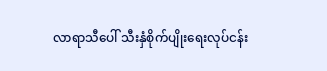လာရာသီပေါ် သီးနှံစိုက်ပျိုးရေးလုပ်ငန်း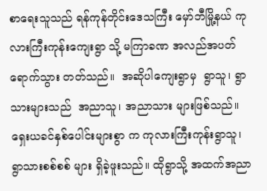စာရေးသူသည် ရန်ကုန်တိုင်းဒေသကြီး မှော်ဘီမြို့နယ် ကုလားကြီးကုန်းကျေးရွာ သို့ မကြာခဏ အလည်အပတ်ရောက်သွား တတ်သည်။  အဆိုပါကျေးရွာမှ  ရွာသူ၊ ရွာသားများသည်  အညာသူ၊ အညာသား များဖြစ်သည်။ ရှေးယခင်နှစ်ပေါင်းများစွာ က ကုလားကြီးကုန်းရွာသူ၊ ရွာသားစစ်စစ် များ ရှိခဲ့ဖူးသည်။ ထိုရွာသို့ အထက်အညာ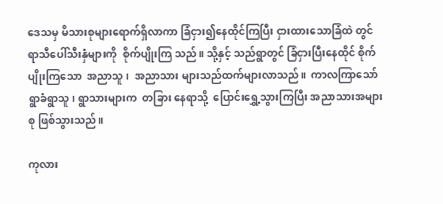ဒေသမှ မိသားစုများရောက်ရှိလာကာ ခြံငှား၍နေထိုင်ကြပြီး ငှားထားသောခြံထဲ တွင်  ရာသီပေါ်သီးနှံများကို  စိုက်ပျိုးကြ သည်။ သို့နှင့် သည်ရွာတွင် ခြံငှားပြီးနေထိုင် စိုက်ပျိုးကြသော  အညာသူ၊  အညာသား များသည်ထက်များလာသည်။  ကာလကြာသော်  ရွာခံရွာသူ၊ ရွာသားများက  တခြား နေရာသို့  ပြောင်းရွှေ့သွားကြပြီး အညာသားအများစု ဖြစ်သွားသည်။

ကုလား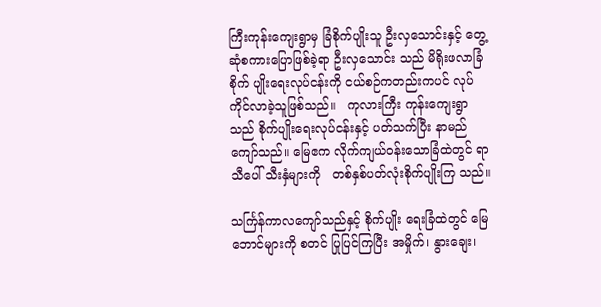ကြီးကုန်းကျေးရွာမှ ခြံစိုက်ပျိုးသူ ဦးလှသောင်းနှင့် တွေ့ဆုံစကားပြောဖြစ်ခဲ့ရာ ဦးလှသောင်း သည် မိရိုးဖလာခြံစိုက် ပျိုးရေးလုပ်ငန်းကို ငယ်စဉ်ကတည်းကပင် လုပ်ကိုင်လာခဲ့သူဖြစ်သည်။   ကုလားကြီး ကုန်းကျေးရွာသည် စိုက်ပျိုးရေးလုပ်ငန်းနှင့် ပတ်သက်ပြီး နာမည်ကျော်သည်။ မြေဧက လိုက်ကျယ်ဝန်းသောခြံထဲတွင် ရာသီပေါ် သီးနှံများကို   တစ်နှစ်ပတ်လုံးစိုက်ပျိုးကြ သည်။

သင်္ကြန်ကာလကျော်သည်နှင့် စိုက်ပျိုး ရေးခြံထဲတွင် မြေဘောင်များကို စတင် ပြုပြင်ကြပြီး အမှိုက်၊ နွားချေး၊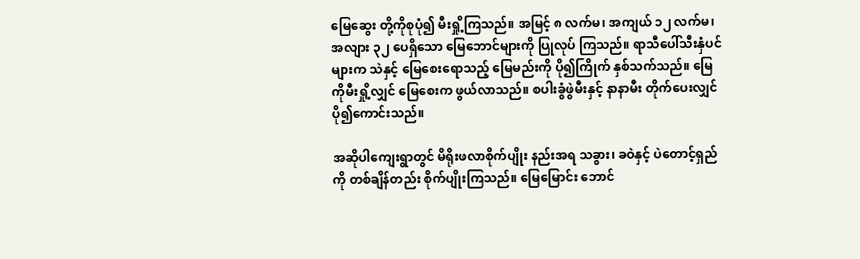မြေဆွေး တို့ကိုစုပုံ၍ မီးရှို့ကြသည်။ အမြင့် ၈ လက်မ၊ အကျယ် ၁၂ လက်မ၊ အလျား ၃၂ ပေရှိသော မြေဘောင်များကို ပြုလုပ် ကြသည်။ ရာသီပေါ်သီးနှံပင်များက သဲနှင့် မြေစေးရောသည့် မြေမည်းကို ပို၍ကြိုက် နှစ်သက်သည်။ မြေကိုမီးရှို့လျှင် မြေစေးက ဖွယ်လာသည်။ စပါးခွံဖွဲမီးနှင့် နာနာမီး တိုက်ပေးလျှင် ပို၍ကောင်းသည်။

အဆိုပါကျေးရွာတွင် မိရိုးဖလာစိုက်ပျိုး နည်းအရ သခွား၊ ခဝဲနှင့် ပဲတောင့်ရှည်ကို တစ်ချိန်တည်း စိုက်ပျိုးကြသည်။ မြေမြောင်း ဘောင်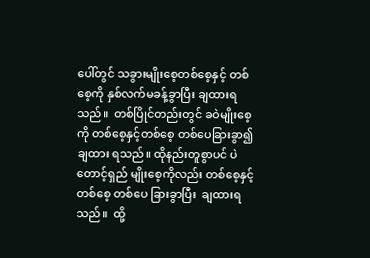ပေါ်တွင် သခွားမျိုးစေ့တစ်စေ့နှင့် တစ်စေ့ကို နှစ်လက်မခန့်ခွာပြီး ချထားရ သည်။  တစ်ပြိုင်တည်းတွင် ခဝဲမျိုးစေ့ကို တစ်စေ့နှင့်တစ်စေ့ တစ်ပေခြားခွာ၍ ချထား ရသည်။ ထိုနည်းတူစွာပင် ပဲတောင့်ရှည် မျိုးစေ့ကိုလည်း တစ်စေ့နှင့်တစ်စေ့ တစ်ပေ ခြားခွာပြီး  ချထားရသည်။  ထို့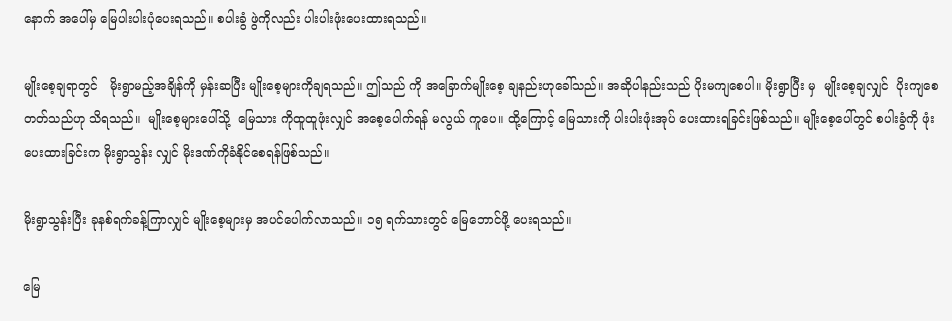နောက် အပေါ်မှ မြေပါးပါးပုံပေးရသည်။ စပါးခွံ ဖွဲကိုလည်း ပါးပါးဖုံးပေးထားရသည်။

မျိုးစေ့ချရာတွင်   မိုးရွာမည့်အချိန်ကို မှန်းဆပြီး မျိုးစေ့များကိုချရသည်။ ဤသည် ကို အခြောက်မျိုးစေ့ ချနည်းဟုခေါ်သည်။ အဆိုပါနည်းသည် ပိုးမကျစေပါ။ မိုးရွာပြီး မှ  မျိုးစေ့ချလျှင်  ပိုးကျစေတတ်သည်ဟု သိရသည်။  မျိုးစေ့များပေါ်သို့  မြေသား ကိုထူထူဖုံးလျှင် အစေ့ပေါက်ရန် မလွယ် ကူပေ။ ထို့ကြောင့် မြေသားကို ပါးပါးဖုံးအုပ် ပေးထားရခြင်းဖြစ်သည်။ မျိုးစေ့ပေါ်တွင် စပါးခွံကို ဖုံးပေးထားခြင်းက မိုးရွာသွန်း လျှင် မိုးဒဏ်ကိုခံနိုင်စေရန်ဖြစ်သည်။

မိုးရွာသွန်းပြီး ခုနစ်ရက်ခန့်ကြာလျှင် မျိုးစေ့များမှ အပင်ပေါက်လာသည်။ ၁၅ ရက်သားတွင် မြေဘောင်ဖို့ ပေးရသည်။

မြေ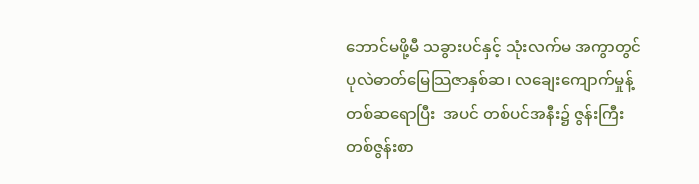ဘောင်မဖို့မီ သခွားပင်နှင့် သုံးလက်မ အကွာတွင် ပုလဲဓာတ်မြေသြဇာနှစ်ဆ၊ လချေးကျောက်မှုန့် တစ်ဆရောပြီး  အပင် တစ်ပင်အနီး၌ ဇွန်းကြီးတစ်ဇွန်းစာ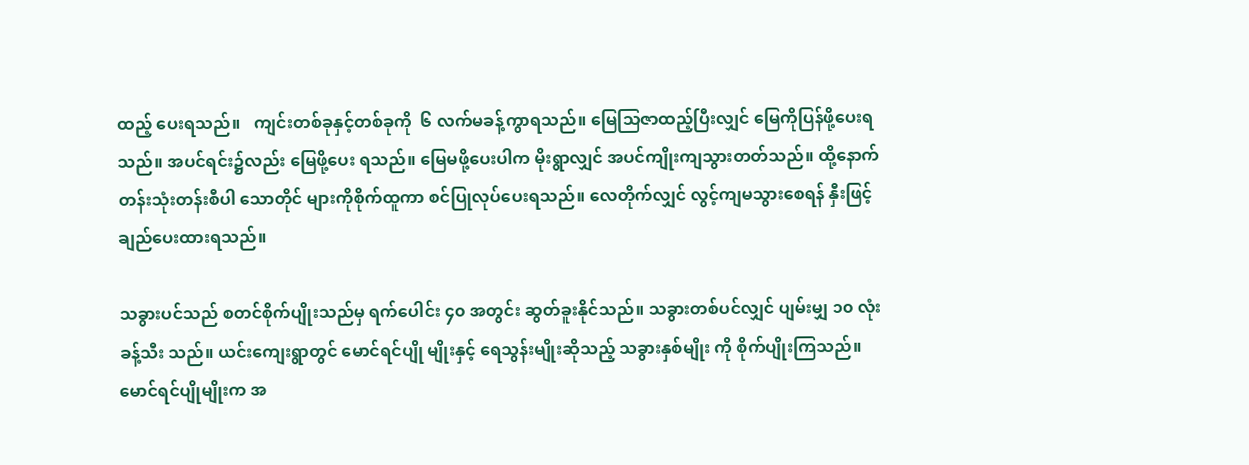ထည့် ပေးရသည်။   ကျင်းတစ်ခုနှင့်တစ်ခုကို  ၆ လက်မခန့်ကွာရသည်။ မြေသြဇာထည့်ပြီးလျှင် မြေကိုပြန်ဖို့ပေးရသည်။ အပင်ရင်း၌လည်း မြေဖို့ပေး ရသည်။ မြေမဖို့ပေးပါက မိုးရွာလျှင် အပင်ကျိုးကျသွားတတ်သည်။ ထို့နောက် တန်းသုံးတန်းစီပါ သောတိုင် များကိုစိုက်ထူကာ စင်ပြုလုပ်ပေးရသည်။ လေတိုက်လျှင် လွင့်ကျမသွားစေရန် နှီးဖြင့် ချည်ပေးထားရသည်။

သခွားပင်သည် စတင်စိုက်ပျိုးသည်မှ ရက်ပေါင်း ၄၀ အတွင်း ဆွတ်ခူးနိုင်သည်။ သခွားတစ်ပင်လျှင် ပျမ်းမျှ ၁၀ လုံးခန့်သီး သည်။ ယင်းကျေးရွာတွင် မောင်ရင်ပျို မျိုးနှင့် ရေသွန်းမျိုးဆိုသည့် သခွားနှစ်မျိုး ကို စိုက်ပျိုးကြသည်။ မောင်ရင်ပျိုမျိုးက အ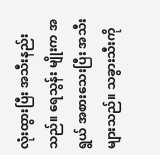လုံးထွားပြီး အသီးနည်းသည်။ ရေသွန်း မျိုးက အရွယ် အစားသေးပြီး အသီးများသည်။ သခွားသီးကို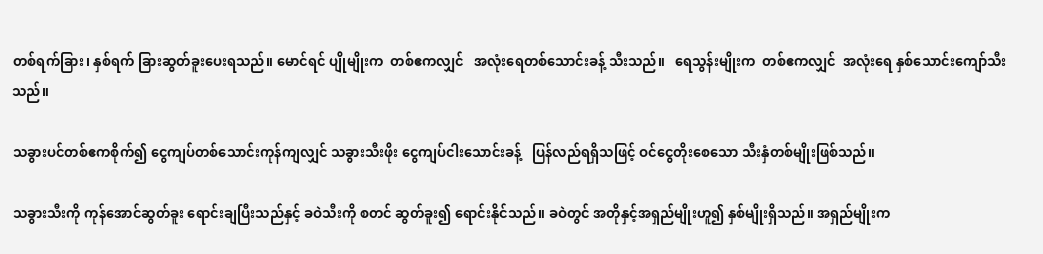တစ်ရက်ခြား၊ နှစ်ရက် ခြားဆွတ်ခူးပေးရသည်။ မောင်ရင် ပျိုမျိုးက  တစ်ဧကလျှင်   အလုံးရေတစ်သောင်းခန့် သီးသည်။   ရေသွန်းမျိုးက  တစ်ဧကလျှင်  အလုံးရေ နှစ်သောင်းကျော်သီးသည်။

သခွားပင်တစ်ဧကစိုက်၍ ငွေကျပ်တစ်သောင်းကုန်ကျလျှင် သခွားသီးဖိုး ငွေကျပ်ငါးသောင်းခန့်   ပြန်လည်ရရှိသဖြင့် ဝင်ငွေတိုးစေသော သီးနှံတစ်မျိုးဖြစ်သည်။

သခွားသီးကို ကုန်အောင်ဆွတ်ခူး ရောင်းချပြီးသည်နှင့် ခဝဲသီးကို စတင် ဆွတ်ခူး၍ ရောင်းနိုင်သည်။ ခဝဲတွင် အတိုနှင့်အရှည်မျိုးဟူ၍ နှစ်မျိုးရှိသည်။ အရှည်မျိုးက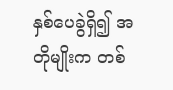နှစ်ပေခွဲရှိ၍ အတိုမျိုးက တစ်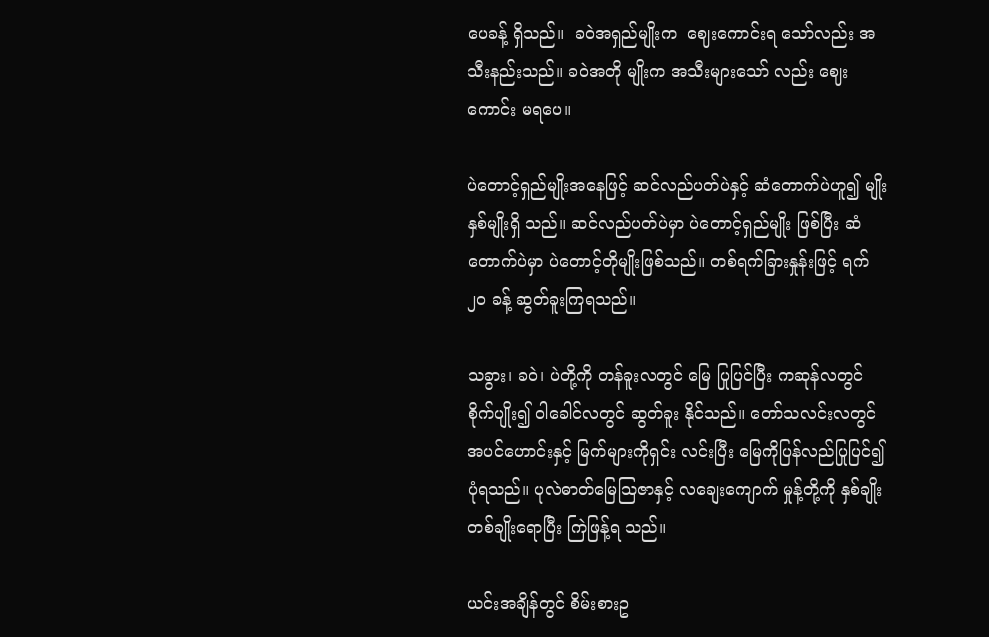ပေခန့် ရှိသည်။  ခဝဲအရှည်မျိုးက  ဈေးကောင်းရ သော်လည်း အသီးနည်းသည်။ ခဝဲအတို မျိုးက အသီးများသော် လည်း ဈေးကောင်း မရပေ။

ပဲတောင့်ရှည်မျိုးအနေဖြင့် ဆင်လည်ပတ်ပဲနှင့် ဆံတောက်ပဲဟူ၍ မျိုးနှစ်မျိုးရှိ သည်။ ဆင်လည်ပတ်ပဲမှာ ပဲတောင့်ရှည်မျိုး ဖြစ်ပြီး ဆံတောက်ပဲမှာ ပဲတောင့်တိုမျိုးဖြစ်သည်။ တစ်ရက်ခြားနှုန်းဖြင့် ရက် ၂၀ ခန့် ဆွတ်ခူးကြရသည်။

သခွား၊ ခဝဲ၊ ပဲတို့ကို တန်ခူးလတွင် မြေ ပြုပြင်ပြီး ကဆုန်လတွင် စိုက်ပျိုး၍ ဝါခေါင်လတွင် ဆွတ်ခူး နိုင်သည်။ တော်သလင်းလတွင် အပင်ဟောင်းနှင့် မြက်များကိုရှင်း လင်းပြီး မြေကိုပြန်လည်ပြုပြင်၍ ပုံရသည်။ ပုလဲဓာတ်မြေသြဇာနှင့် လချေးကျောက် မှုန့်တို့ကို နှစ်ချိုးတစ်ချိုးရောပြီး ကြဲဖြန့်ရ သည်။

ယင်းအချိန်တွင် စိမ်းစားဥ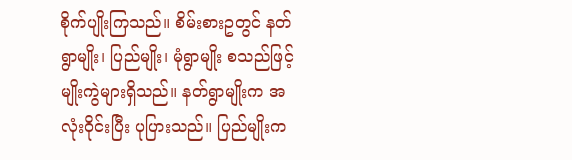စိုက်ပျိုးကြသည်။ စိမ်းစားဥတွင် နတ်ရွာမျိုး၊ ပြည်မျိုး၊ မုံရွာမျိုး စသည်ဖြင့်  မျိုးကွဲများရှိသည်။ နတ်ရွာမျိုးက အလုံးဝိုင်းပြီး ပုပြားသည်။ ပြည်မျိုးက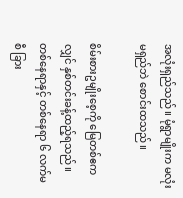အလုံးရှည်သည်။ မုံရွာမျိုးက မလုံးမရှည်ဘဲ စောင်းထသည်။

စိမ်းစားဥမျိုးစေ့ကို မြေတစ်ဧကလျှင် နှစ်တင်းခန့်ထည့်ရသည်။ တစ်နေရာနှင့် တစ်နေရာ ၆ လက်မစီ ခြား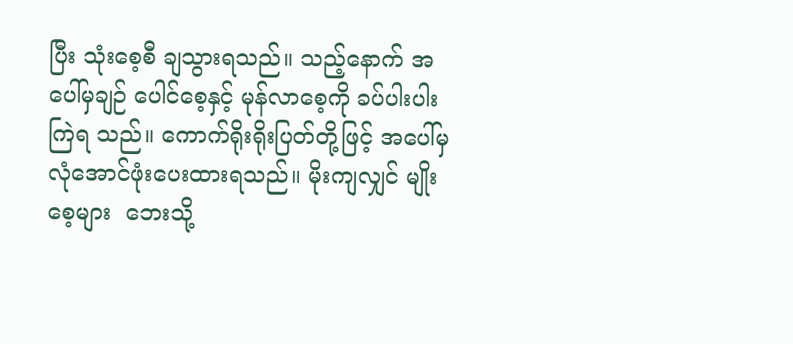ပြီး သုံးစေ့စီ ချသွားရသည်။ သည့်နောက် အပေါ်မှချဉ် ပေါင်စေ့နှင့် မုန်လာစေ့ကို ခပ်ပါးပါးကြဲရ သည်။ ကောက်ရိုးရိုးပြတ်တို့ဖြင့် အပေါ်မှ လုံအောင်ဖုံးပေးထားရသည်။ မိုးကျလျှင် မျိုးစေ့များ  ဘေးသို့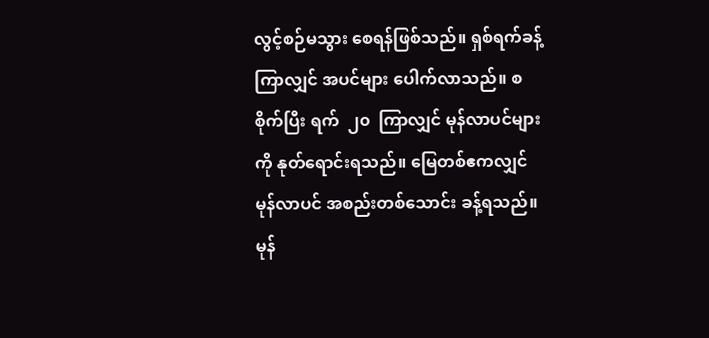လွင့်စဉ်မသွား စေရန်ဖြစ်သည်။ ရှစ်ရက်ခန့်ကြာလျှင် အပင်များ ပေါက်လာသည်။ စစိုက်ပြီး ရက်  ၂၀  ကြာလျှင် မုန်လာပင်များကို နုတ်ရောင်းရသည်။ မြေတစ်ဧကလျှင် မုန်လာပင် အစည်းတစ်သောင်း ခန့်ရသည်။ မုန်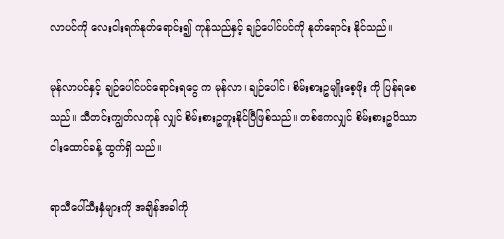လာပင်ကို လေးငါးရက်နုတ်ရောင်း၍ ကုန်သည်နှင့် ချဉ်ပေါင်ပင်ကို နုတ်ရောင်း နိုင်သည်။

မုန်လာပင်နှင့် ချဉ်ပေါင်ပင်ရောင်းရငွေ က မုန်လာ၊ ချဉ်ပေါင်၊ စိမ်းစားဥမျိုးစေ့ဖိုး ကို ပြန်ရစေသည်။ သီတင်းကျွတ်လကုန် လျှင် စိမ်းစားဥတူးနိုင်ပြီဖြစ်သည်။ တစ်ဧကလျှင် စိမ်းစားဥပိဿာငါးထောင်ခန့် ထွက်ရှိ သည်။

ရာသီပေါ်သီးနှံများကို အချိန်အခါကို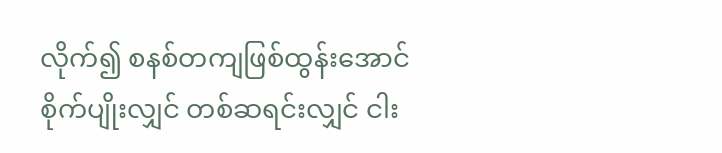လိုက်၍ စနစ်တကျဖြစ်ထွန်းအောင် စိုက်ပျိုးလျှင် တစ်ဆရင်းလျှင် ငါး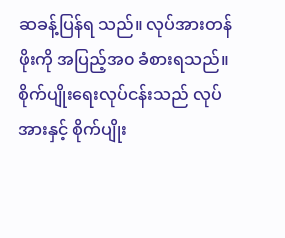ဆခန့်ပြန်ရ သည်။ လုပ်အားတန်ဖိုးကို အပြည့်အ၀ ခံစားရသည်။ စိုက်ပျိုးရေးလုပ်ငန်းသည် လုပ်အားနှင့် စိုက်ပျိုး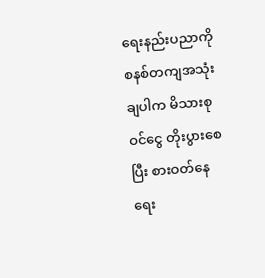ရေးနည်းပညာကို စနစ်တကျအသုံးချပါက မိသားစုဝင်ငွေ တိုးပွားစေပြီး စားဝတ်နေ ရေး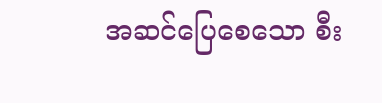အဆင်ပြေစေသော စီး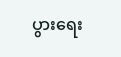ပွားရေး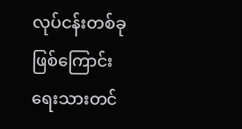လုပ်ငန်းတစ်ခုဖြစ်ကြောင်း ရေးသားတင်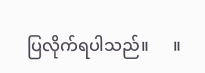ပြလိုက်ရပါသည်။      ။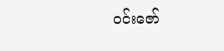ဝင်းဇော်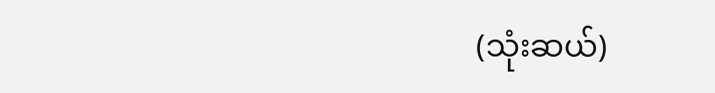(သုံးဆယ်)